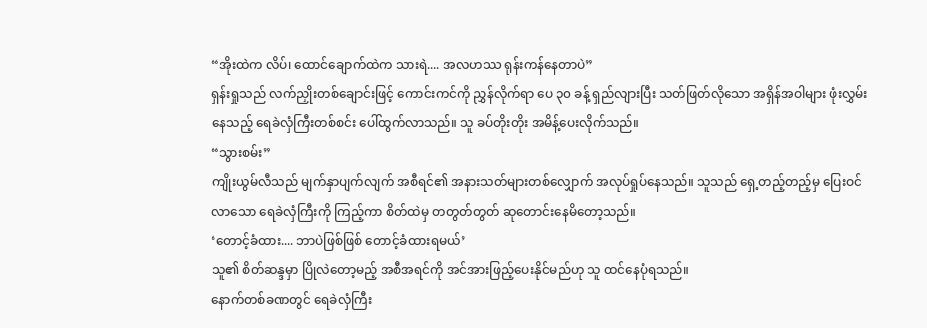“အိုးထဲက လိပ်၊ ထောင်ချောက်ထဲက သားရဲ.... အလဟဿ ရုန်းကန်နေတာပဲ”
ရှန်းရှုသည် လက်ညှိုးတစ်ချောင်းဖြင့် ကောင်းကင်ကို ညွှန်လိုက်ရာ ပေ ၃၀ ခန့် ရှည်လျားပြီး သတ်ဖြတ်လိုသော အရှိန်အဝါများ ဖုံးလွှမ်းနေသည့် ရေခဲလှံကြီးတစ်စင်း ပေါ်ထွက်လာသည်။ သူ ခပ်တိုးတိုး အမိန့်ပေးလိုက်သည်။
“သွားစမ်း”
ကျိုးယွမ်လီသည် မျက်နှာပျက်လျက် အစီရင်၏ အနားသတ်များတစ်လျှောက် အလုပ်ရှုပ်နေသည်။ သူသည် ရှေ့တည့်တည့်မှ ပြေးဝင်လာသော ရေခဲလှံကြီးကို ကြည့်ကာ စိတ်ထဲမှ တတွတ်တွတ် ဆုတောင်းနေမိတော့သည်။
‘တောင့်ခံထား.... ဘာပဲဖြစ်ဖြစ် တောင့်ခံထားရမယ်’
သူ၏ စိတ်ဆန္ဒမှာ ပြိုလဲတော့မည့် အစီအရင်ကို အင်အားဖြည့်ပေးနိုင်မည်ဟု သူ ထင်နေပုံရသည်။
နောက်တစ်ခဏတွင် ရေခဲလှံကြီး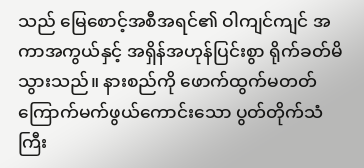သည် မြေစောင့်အစီအရင်၏ ဝါကျင်ကျင် အကာအကွယ်နှင့် အရှိန်အဟုန်ပြင်းစွာ ရိုက်ခတ်မိသွားသည်။ နားစည်ကို ဖောက်ထွက်မတတ် ကြောက်မက်ဖွယ်ကောင်းသော ပွတ်တိုက်သံကြီး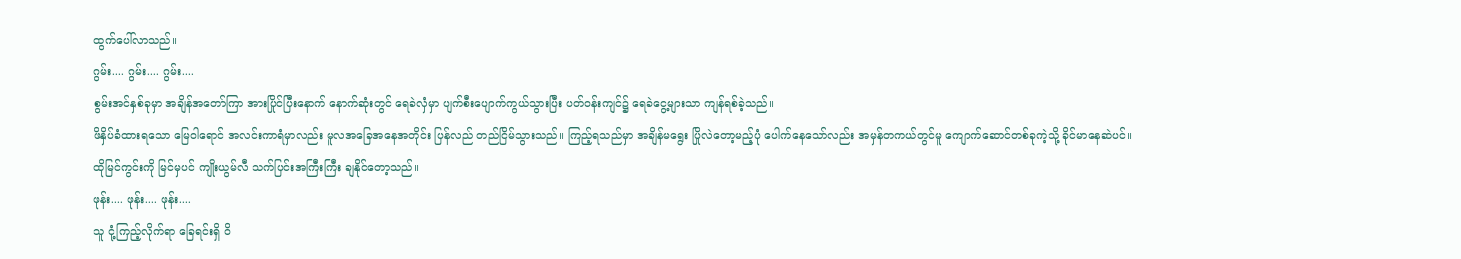ထွက်ပေါ်လာသည်။
ဂွမ်း.... ဂွမ်း.... ဂွမ်း....
စွမ်းအင်နှစ်ခုမှာ အချိန်အတော်ကြာ အားပြိုင်ပြီးနောက် နောက်ဆုံးတွင် ရေခဲလှံမှာ ပျက်စီးပျောက်ကွယ်သွားပြီး ပတ်ဝန်းကျင်၌ ရေခဲငွေ့များသာ ကျန်ရစ်ခဲ့သည်။
ဖိနှိပ်ခံထားရသော မြေဝါရောင် အလင်းကာရံမှာလည်း မူလအခြေအနေအတိုင်း ပြန်လည် တည်ငြိမ်သွားသည်။ ကြည့်ရသည်မှာ အချိန်မရွေး ပြိုလဲတော့မည့်ပုံ ပေါက်နေသော်လည်း အမှန်တကယ်တွင်မူ ကျောက်ဆောင်တစ်ခုကဲ့သို့ ခိုင်မာနေဆဲပင်။
ထိုမြင်ကွင်းကို မြင်မှပင် ကျိုးယွမ်လီ သက်ပြင်းအကြီးကြီး ချနိုင်တော့သည်။
ဖုန်း.... ဖုန်း.... ဖုန်း....
သူ ငုံ့ကြည့်လိုက်ရာ ခြေရင်းရှိ ဝိ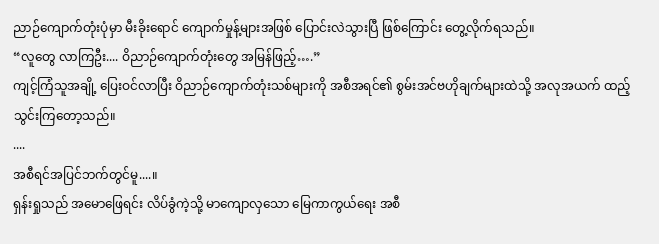ညာဉ်ကျောက်တုံးပုံမှာ မီးခိုးရောင် ကျောက်မှုန့်များအဖြစ် ပြောင်းလဲသွားပြီ ဖြစ်ကြောင်း တွေ့လိုက်ရသည်။
“လူတွေ လာကြဦး.... ဝိညာဉ်ကျောက်တုံးတွေ အမြန်ဖြည့်….”
ကျင့်ကြံသူအချို့ ပြေးဝင်လာပြီး ဝိညာဉ်ကျောက်တုံးသစ်များကို အစီအရင်၏ စွမ်းအင်ဗဟိုချက်များထဲသို့ အလုအယက် ထည့်သွင်းကြတော့သည်။
....
အစီရင်အပြင်ဘက်တွင်မူ....။
ရှန်းရှုသည် အမောဖြေရင်း လိပ်ခွံကဲ့သို့ မာကျောလှသော မြေကာကွယ်ရေး အစီ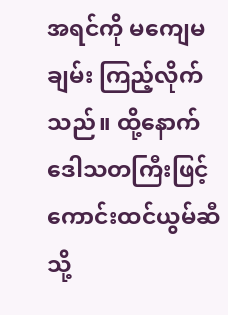အရင်ကို မကျေမချမ်း ကြည့်လိုက်သည်။ ထို့နောက် ဒေါသတကြီးဖြင့် ကောင်းထင်ယွမ်ဆီသို့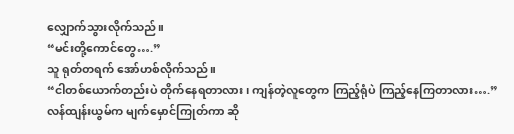လျှောက်သွားလိုက်သည်။
“မင်းတို့ကောင်တွေ….”
သူ ရုတ်တရက် အော်ဟစ်လိုက်သည်။
“ငါတစ်ယောက်တည်းပဲ တိုက်နေရတာလား၊ ကျန်တဲ့လူတွေက ကြည့်ရုံပဲ ကြည့်နေကြတာလား….”
လန်ထျန်းယွမ်က မျက်မှောင်ကြုတ်ကာ ဆို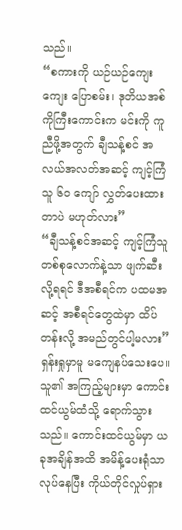သည်။
“စကားကို ယဉ်ယဉ်ကျေးကျေး ပြောစမ်း၊ ဒုတိယအစ်ကိုကြီးကောင်းက မင်းကို ကူညီဖို့အတွက် ချီသန့်စင် အလယ်အလတ်အဆင့် ကျင့်ကြံသူ ၆၀ ကျော် လွှတ်ပေးထားတာပဲ မဟုတ်လား”
“ချီသန့်စင်အဆင့် ကျင့်ကြံသူတစ်စုလောက်နဲ့သာ ဖျက်ဆီးလို့ရရင် ဒီအစီရင်က ပထမအဆင့် အစီရင်တွေထဲမှာ ထိပ်တန်းလို့ အမည်တွင်ပါ့မလား”
ရှန်းရှုမှာမူ မကျေနပ်သေးပေ။ သူ၏ အကြည့်များမှာ ကောင်းထင်ယွမ်ထံသို့ ရောက်သွားသည်။ ကောင်းထင်ယွမ်မှာ ယခုအချိန်အထိ အမိန့်ပေးရုံသာ လုပ်နေပြီး ကိုယ်တိုင်လှုပ်ရှား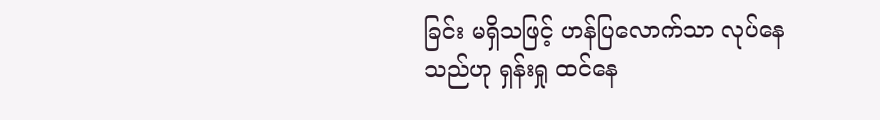ခြင်း မရှိသဖြင့် ဟန်ပြလောက်သာ လုပ်နေသည်ဟု ရှန်းရှု ထင်နေ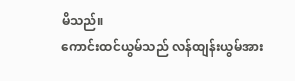မိသည်။
ကောင်းထင်ယွမ်သည် လန်ထျန်းယွမ်အား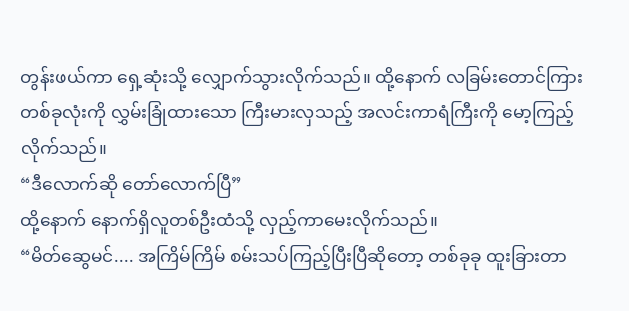တွန်းဖယ်ကာ ရှေ့ဆုံးသို့ လျှောက်သွားလိုက်သည်။ ထို့နောက် လခြမ်းတောင်ကြားတစ်ခုလုံးကို လွှမ်းခြုံထားသော ကြီးမားလှသည့် အလင်းကာရံကြီးကို မော့ကြည့်လိုက်သည်။
“ဒီလောက်ဆို တော်လောက်ပြီ”
ထို့နောက် နောက်ရှိလူတစ်ဦးထံသို့ လှည့်ကာမေးလိုက်သည်။
“မိတ်ဆွေမင်.... အကြိမ်ကြိမ် စမ်းသပ်ကြည့်ပြီးပြီဆိုတော့ တစ်ခုခု ထူးခြားတာ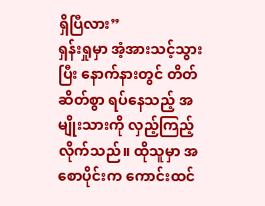ရှိပြီလား”
ရှန်းရှုမှာ အံ့အားသင့်သွားပြီး နောက်နားတွင် တိတ်ဆိတ်စွာ ရပ်နေသည့် အမျိုးသားကို လှည့်ကြည့်လိုက်သည်။ ထိုသူမှာ အစောပိုင်းက ကောင်းထင်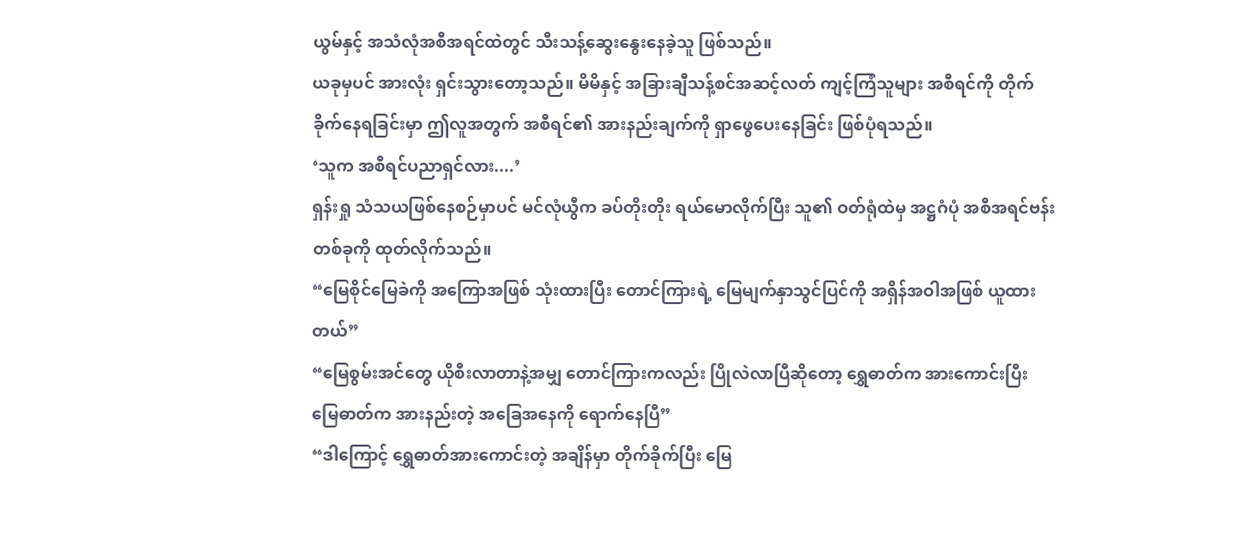ယွမ်နှင့် အသံလုံအစီအရင်ထဲတွင် သီးသန့်ဆွေးနွေးနေခဲ့သူ ဖြစ်သည်။
ယခုမှပင် အားလုံး ရှင်းသွားတော့သည်။ မိမိနှင့် အခြားချီသန့်စင်အဆင့်လတ် ကျင့်ကြံသူများ အစီရင်ကို တိုက်ခိုက်နေရခြင်းမှာ ဤလူအတွက် အစီရင်၏ အားနည်းချက်ကို ရှာဖွေပေးနေခြင်း ဖြစ်ပုံရသည်။
‘သူက အစီရင်ပညာရှင်လား....’
ရှန်းရှု သံသယဖြစ်နေစဉ်မှာပင် မင်လုံယွီက ခပ်တိုးတိုး ရယ်မောလိုက်ပြီး သူ၏ ဝတ်ရုံထဲမှ အဋ္ဌဂံပုံ အစီအရင်ဗန်းတစ်ခုကို ထုတ်လိုက်သည်။
“မြေစိုင်မြေခဲကို အကြောအဖြစ် သုံးထားပြီး တောင်ကြားရဲ့ မြေမျက်နှာသွင်ပြင်ကို အရှိန်အဝါအဖြစ် ယူထားတယ်”
“မြေစွမ်းအင်တွေ ယိုစီးလာတာနဲ့အမျှ တောင်ကြားကလည်း ပြိုလဲလာပြီဆိုတော့ ရွှေဓာတ်က အားကောင်းပြီး မြေဓာတ်က အားနည်းတဲ့ အခြေအနေကို ရောက်နေပြီ”
“ဒါကြောင့် ရွှေဓာတ်အားကောင်းတဲ့ အချိန်မှာ တိုက်ခိုက်ပြီး မြေ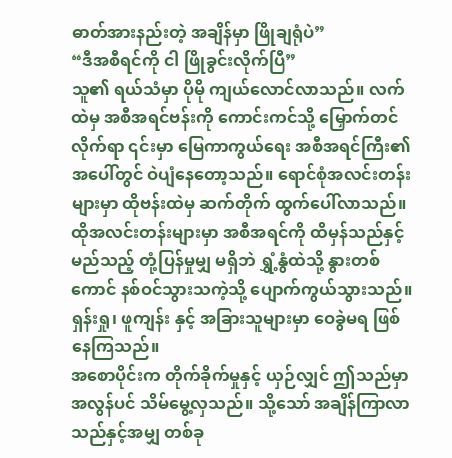ဓာတ်အားနည်းတဲ့ အချိန်မှာ ဖြိုချရုံပဲ”
“ဒီအစီရင်ကို ငါ ဖြိုခွင်းလိုက်ပြီ”
သူ၏ ရယ်သံမှာ ပိုမို ကျယ်လောင်လာသည်။ လက်ထဲမှ အစီအရင်ဗန်းကို ကောင်းကင်သို့ မြှောက်တင်လိုက်ရာ ၎င်းမှာ မြေကာကွယ်ရေး အစီအရင်ကြီး၏ အပေါ်တွင် ဝဲပျံနေတော့သည်။ ရောင်စုံအလင်းတန်းများမှာ ထိုဗန်းထဲမှ ဆက်တိုက် ထွက်ပေါ်လာသည်။ ထိုအလင်းတန်းများမှာ အစီအရင်ကို ထိမှန်သည်နှင့် မည်သည့် တုံ့ပြန်မှုမျှ မရှိဘဲ ရွှံ့နွံထဲသို့ နွားတစ်ကောင် နစ်ဝင်သွားသကဲ့သို့ ပျောက်ကွယ်သွားသည်။
ရှန်းရှု၊ ဖူကျန်း နှင့် အခြားသူများမှာ ဝေခွဲမရ ဖြစ်နေကြသည်။
အစောပိုင်းက တိုက်ခိုက်မှုနှင့် ယှဉ်လျှင် ဤသည်မှာ အလွန်ပင် သိမ်မွေ့လှသည်။ သို့သော် အချိန်ကြာလာသည်နှင့်အမျှ တစ်ခု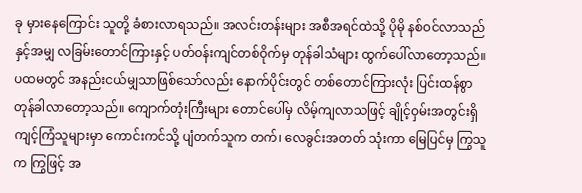ခု မှားနေကြောင်း သူတို့ ခံစားလာရသည်။ အလင်းတန်းများ အစီအရင်ထဲသို့ ပိုမို နစ်ဝင်လာသည်နှင့်အမျှ လခြမ်းတောင်ကြားနှင့် ပတ်ဝန်းကျင်တစ်ဝိုက်မှ တုန်ခါသံများ ထွက်ပေါ်လာတော့သည်။
ပထမတွင် အနည်းငယ်မျှသာဖြစ်သော်လည်း နောက်ပိုင်းတွင် တစ်တောင်ကြားလုံး ပြင်းထန်စွာ တုန်ခါလာတော့သည်။ ကျောက်တုံးကြီးများ တောင်ပေါ်မှ လိမ့်ကျလာသဖြင့် ချိုင့်ဝှမ်းအတွင်းရှိ ကျင့်ကြံသူများမှာ ကောင်းကင်သို့ ပျံတက်သူက တက်၊ လေခွင်းအတတ် သုံးကာ မြေပြင်မှ ကြွသူက ကြွဖြင့် အ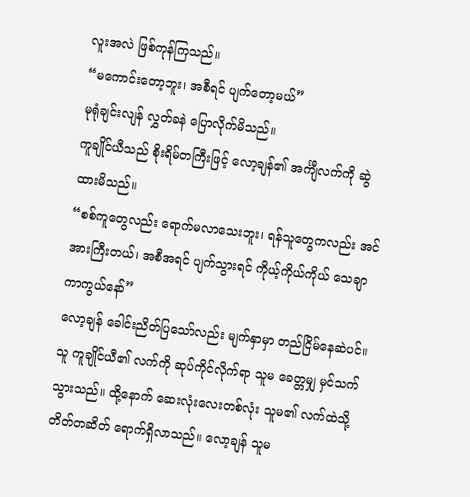လူးအလဲ ဖြစ်ကုန်ကြသည်။
“မကောင်းတော့ဘူး၊ အစီရင် ပျက်တော့မယ်”
မုရုံချင်းလျန် လွှတ်ခနဲ ပြောလိုက်မိသည်။
ကူချိုင်ယီသည် စိုးရိမ်တကြီးဖြင့် လော့ချန်၏ အင်္ကျီလက်ကို ဆွဲထားမိသည်။
“စစ်ကူတွေလည်း ရောက်မလာသေးဘူး၊ ရန်သူတွေကလည်း အင်အားကြီးတယ်၊ အစီအရင် ပျက်သွားရင် ကိုယ့်ကိုယ်ကိုယ် သေချာကာကွယ်နော်”
လော့ချန် ခေါင်းညိတ်ပြသော်လည်း မျက်နှာမှာ တည်ငြိမ်နေဆဲပင်။ သူ ကူချိုင်ယီ၏ လက်ကို ဆုပ်ကိုင်လိုက်ရာ သူမ ခေတ္တမျှ မှင်သက်သွားသည်။ ထို့နောက် ဆေးလုံးလေးတစ်လုံး သူမ၏ လက်ထဲသို့ တိတ်တဆိတ် ရောက်ရှိလာသည်။ လော့ချန် သူမ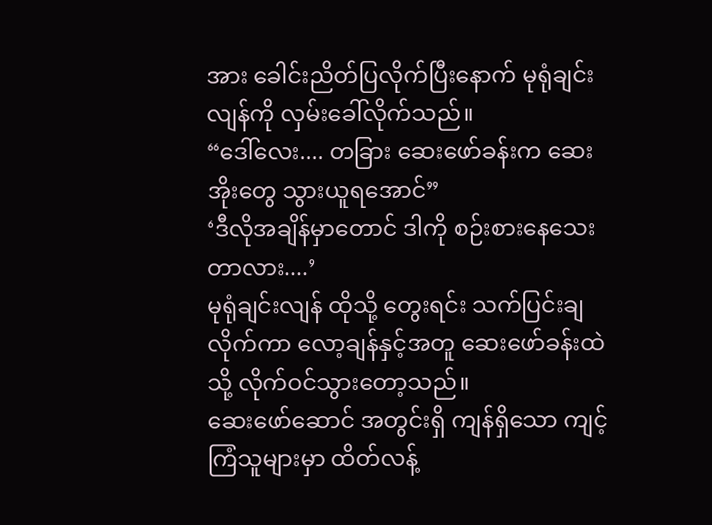အား ခေါင်းညိတ်ပြလိုက်ပြီးနောက် မုရုံချင်းလျန်ကို လှမ်းခေါ်လိုက်သည်။
“ဒေါ်လေး.... တခြား ဆေးဖော်ခန်းက ဆေးအိုးတွေ သွားယူရအောင်”
‘ဒီလိုအချိန်မှာတောင် ဒါကို စဉ်းစားနေသေးတာလား....’
မုရုံချင်းလျန် ထိုသို့ တွေးရင်း သက်ပြင်းချလိုက်ကာ လော့ချန်နှင့်အတူ ဆေးဖော်ခန်းထဲသို့ လိုက်ဝင်သွားတော့သည်။
ဆေးဖော်ဆောင် အတွင်းရှိ ကျန်ရှိသော ကျင့်ကြံသူများမှာ ထိတ်လန့်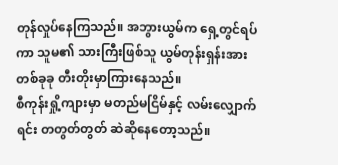တုန်လှုပ်နေကြသည်။ အဘွားယွမ်က ရှေ့တွင်ရပ်ကာ သူမ၏ သားကြီးဖြစ်သူ ယွမ်တုန်းရှန်းအား တစ်ခုခု တီးတိုးမှာကြားနေသည်။
စီကုန်းရှို့ကျားမှာ မတည်မငြိမ်နှင့် လမ်းလျှောက်ရင်း တတွတ်တွတ် ဆဲဆိုနေတော့သည်။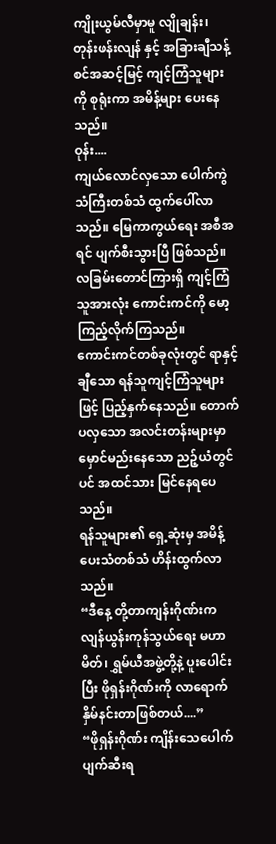ကျိုးယွမ်လီမှာမူ လျိုချန်း၊ တုန်းဖန်းလျန် နှင့် အခြားချီသန့်စင်အဆင့်မြင့် ကျင့်ကြံသူများကို စုရုံးကာ အမိန့်များ ပေးနေသည်။
ဝုန်း....
ကျယ်လောင်လှသော ပေါက်ကွဲသံကြီးတစ်သံ ထွက်ပေါ်လာသည်။ မြေကာကွယ်ရေး အစီအရင် ပျက်စီးသွားပြီ ဖြစ်သည်။
လခြမ်းတောင်ကြားရှိ ကျင့်ကြံသူအားလုံး ကောင်းကင်ကို မော့ကြည့်လိုက်ကြသည်။
ကောင်းကင်တစ်ခုလုံးတွင် ရာနှင့်ချီသော ရန်သူကျင့်ကြံသူများဖြင့် ပြည့်နှက်နေသည်။ တောက်ပလှသော အလင်းတန်းများမှာ မှောင်မည်းနေသော ညဉ့်ယံတွင်ပင် အထင်သား မြင်နေရပေသည်။
ရန်သူများ၏ ရှေ့ဆုံးမှ အမိန့်ပေးသံတစ်သံ ဟိန်းထွက်လာသည်။
“ဒီနေ့ တို့တာကျန်းဂိုဏ်းက လျန်ယွန်းကုန်သွယ်ရေး မဟာမိတ်၊ ရွှမ်ယီအဖွဲ့တို့နဲ့ ပူးပေါင်းပြီး ဖိုရှန်းဂိုဏ်းကို လာရောက်နှိမ်နင်းတာဖြစ်တယ်....”
“ဖိုရှန်းဂိုဏ်း ကျိန်းသေပေါက် ပျက်ဆီးရ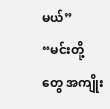မယ်”
“မင်းတို့တွေ အကျိုး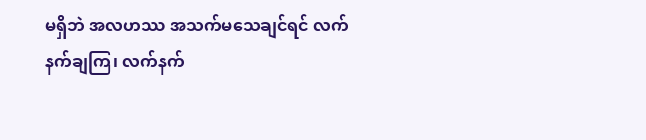မရှိဘဲ အလဟဿ အသက်မသေချင်ရင် လက်နက်ချကြ၊ လက်နက်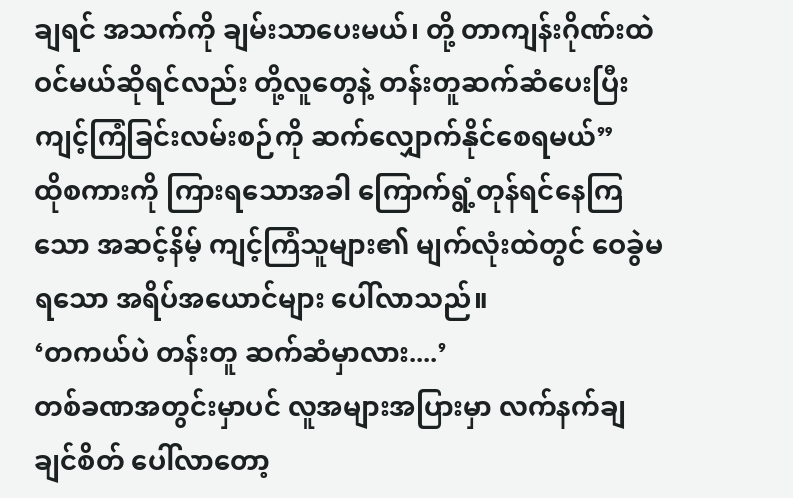ချရင် အသက်ကို ချမ်းသာပေးမယ်၊ တို့ တာကျန်းဂိုဏ်းထဲ ဝင်မယ်ဆိုရင်လည်း တို့လူတွေနဲ့ တန်းတူဆက်ဆံပေးပြီး ကျင့်ကြံခြင်းလမ်းစဉ်ကို ဆက်လျှောက်နိုင်စေရမယ်”
ထိုစကားကို ကြားရသောအခါ ကြောက်ရွံ့တုန်ရင်နေကြသော အဆင့်နိမ့် ကျင့်ကြံသူများ၏ မျက်လုံးထဲတွင် ဝေခွဲမရသော အရိပ်အယောင်များ ပေါ်လာသည်။
‘တကယ်ပဲ တန်းတူ ဆက်ဆံမှာလား....’
တစ်ခဏအတွင်းမှာပင် လူအများအပြားမှာ လက်နက်ချချင်စိတ် ပေါ်လာတော့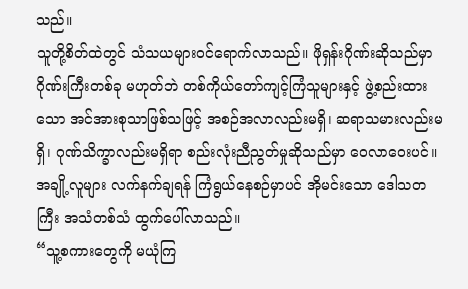သည်။
သူတို့စိတ်ထဲတွင် သံသယများဝင်ရောက်လာသည်။ ဖိုရှန်းဂိုဏ်းဆိုသည်မှာ ဂိုဏ်းကြီးတစ်ခု မဟုတ်ဘဲ တစ်ကိုယ်တော်ကျင့်ကြံသူများနှင့် ဖွဲ့စည်းထားသော အင်အားစုသာဖြစ်သဖြင့် အစဉ်အလာလည်းမရှိ၊ ဆရာသမားလည်းမရှိ၊ ဂုဏ်သိက္ခာလည်းမရှိရာ စည်းလုံးညီညွတ်မှုဆိုသည်မှာ ဝေလာဝေးပင်။
အချို့လူများ လက်နက်ချရန် ကြံရွယ်နေစဉ်မှာပင် အိုမင်းသော ဒေါသတကြီး အသံတစ်သံ ထွက်ပေါ်လာသည်။
“သူ့စကားတွေကို မယုံကြ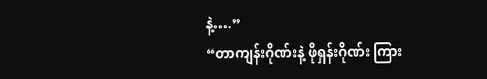နဲ့….”
“တာကျန်းဂိုဏ်းနဲ့ ဖိုရှန်းဂိုဏ်း ကြား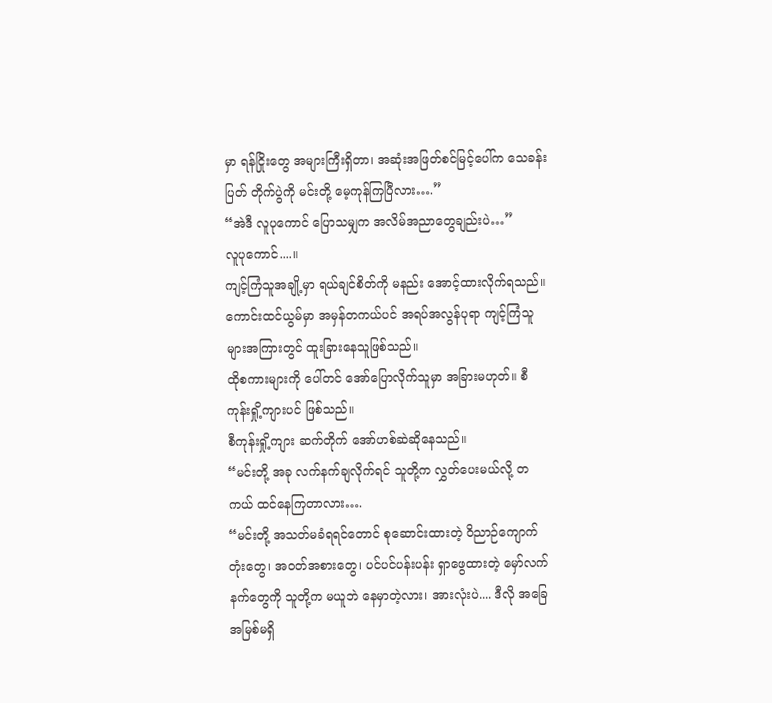မှာ ရန်ငြိုးတွေ အများကြီးရှိတာ၊ အဆုံးအဖြတ်စင်မြင့်ပေါ်က သေခန်းပြတ် တိုက်ပွဲကို မင်းတို့ မေ့ကုန်ကြပြီလား….”
“အဲဒီ လူပုကောင် ပြောသမျှက အလိမ်အညာတွေချည်းပဲ…”
လူပုကောင်....။
ကျင့်ကြံသူအချို့မှာ ရယ်ချင်စိတ်ကို မနည်း အောင့်ထားလိုက်ရသည်။ ကောင်းထင်ယွမ်မှာ အမှန်တကယ်ပင် အရပ်အလွန်ပုရာ ကျင့်ကြံသူများအကြားတွင် ထူးခြားနေသူဖြစ်သည်။
ထိုစကားများကို ပေါ်တင် အော်ပြောလိုက်သူမှာ အခြားမဟုတ်။ စီကုန်းရှို့ကျားပင် ဖြစ်သည်။
စီကုန်းရှို့ကျား ဆက်တိုက် အော်ဟစ်ဆဲဆိုနေသည်။
“မင်းတို့ အခု လက်နက်ချလိုက်ရင် သူတို့က လွှတ်ပေးမယ်လို့ တကယ် ထင်နေကြတာလား….
“မင်းတို့ အသတ်မခံရရင်တောင် စုဆောင်းထားတဲ့ ဝိညာဉ်ကျောက်တုံးတွေ၊ အဝတ်အစားတွေ၊ ပင်ပင်ပန်းပန်း ရှာဖွေထားတဲ့ မှော်လက်နက်တွေကို သူတို့က မယူဘဲ နေမှာတဲ့လား၊ အားလုံးပဲ.... ဒီလို အခြေအမြစ်မရှိ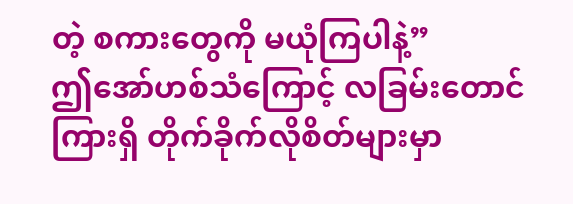တဲ့ စကားတွေကို မယုံကြပါနဲ့”
ဤအော်ဟစ်သံကြောင့် လခြမ်းတောင်ကြားရှိ တိုက်ခိုက်လိုစိတ်များမှာ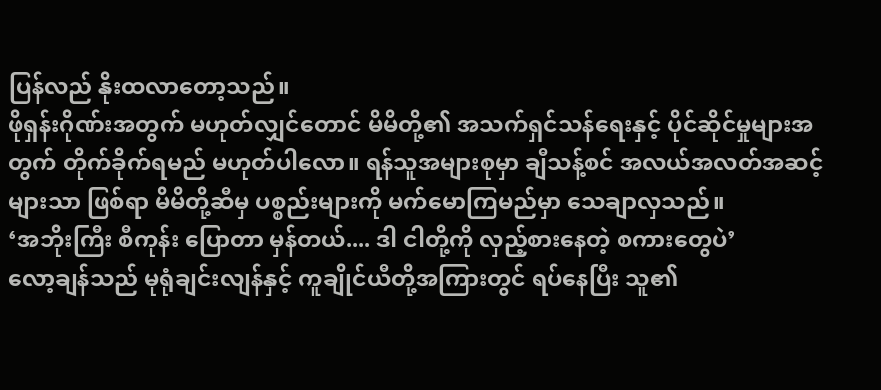ပြန်လည် နိုးထလာတော့သည်။
ဖိုရှန်းဂိုဏ်းအတွက် မဟုတ်လျှင်တောင် မိမိတို့၏ အသက်ရှင်သန်ရေးနှင့် ပိုင်ဆိုင်မှုများအတွက် တိုက်ခိုက်ရမည် မဟုတ်ပါလော။ ရန်သူအများစုမှာ ချီသန့်စင် အလယ်အလတ်အဆင့်များသာ ဖြစ်ရာ မိမိတို့ဆီမှ ပစ္စည်းများကို မက်မောကြမည်မှာ သေချာလှသည်။
‘အဘိုးကြီး စီကုန်း ပြောတာ မှန်တယ်.... ဒါ ငါတို့ကို လှည့်စားနေတဲ့ စကားတွေပဲ’
လော့ချန်သည် မုရုံချင်းလျန်နှင့် ကူချိုင်ယီတို့အကြားတွင် ရပ်နေပြီး သူ၏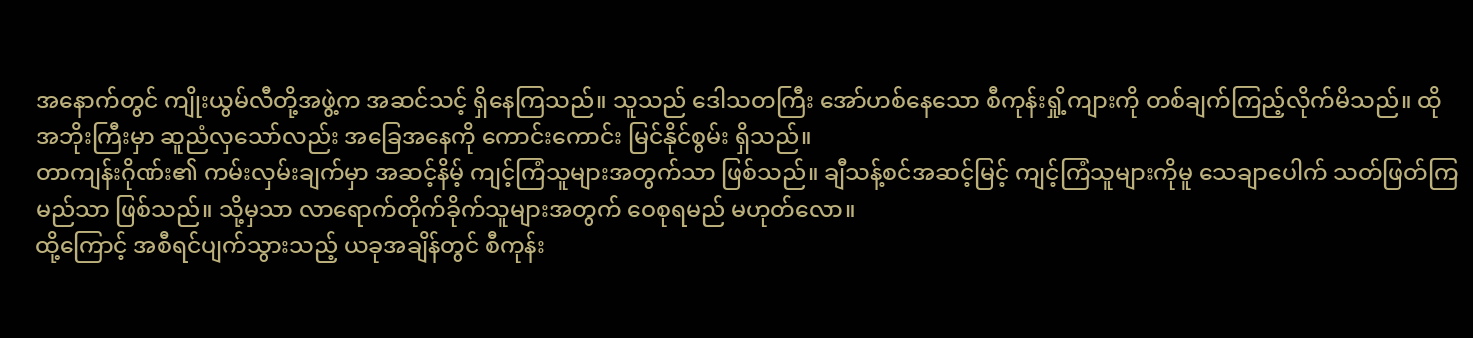အနောက်တွင် ကျိုးယွမ်လီတို့အဖွဲ့က အဆင်သင့် ရှိနေကြသည်။ သူသည် ဒေါသတကြီး အော်ဟစ်နေသော စီကုန်းရှို့ကျားကို တစ်ချက်ကြည့်လိုက်မိသည်။ ထိုအဘိုးကြီးမှာ ဆူညံလှသော်လည်း အခြေအနေကို ကောင်းကောင်း မြင်နိုင်စွမ်း ရှိသည်။
တာကျန်းဂိုဏ်း၏ ကမ်းလှမ်းချက်မှာ အဆင့်နိမ့် ကျင့်ကြံသူများအတွက်သာ ဖြစ်သည်။ ချီသန့်စင်အဆင့်မြင့် ကျင့်ကြံသူများကိုမူ သေချာပေါက် သတ်ဖြတ်ကြမည်သာ ဖြစ်သည်။ သို့မှသာ လာရောက်တိုက်ခိုက်သူများအတွက် ဝေစုရမည် မဟုတ်လော။
ထို့ကြောင့် အစီရင်ပျက်သွားသည့် ယခုအချိန်တွင် စီကုန်း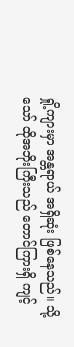ရှို့ကျားမှာ အန္တရာယ် အရှိဆုံး ဖြစ်နေသည်။ သို့သော် ထိုအဘိုးကြီးသည် တောင်ကြားရှိ ကျင့်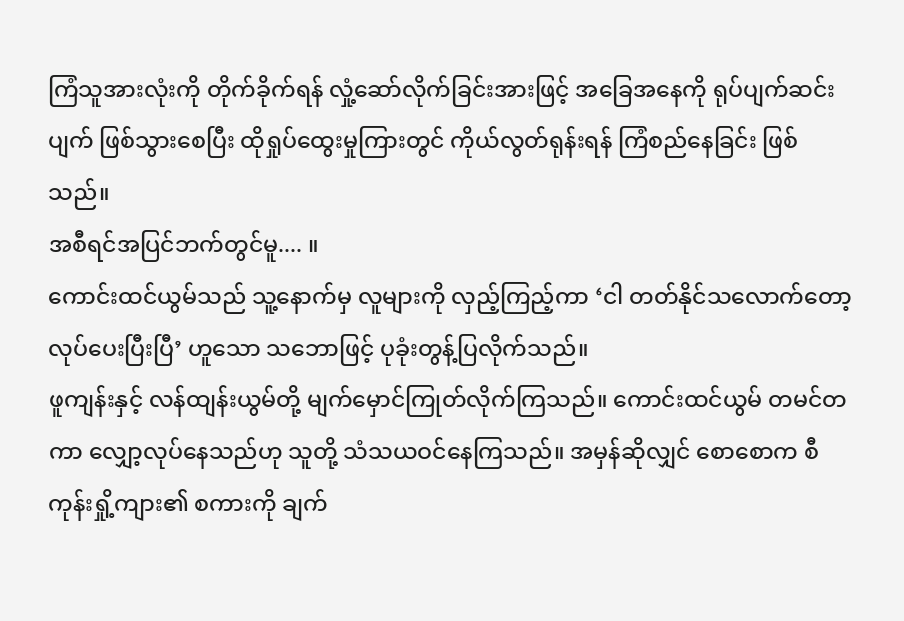ကြံသူအားလုံးကို တိုက်ခိုက်ရန် လှုံ့ဆော်လိုက်ခြင်းအားဖြင့် အခြေအနေကို ရုပ်ပျက်ဆင်းပျက် ဖြစ်သွားစေပြီး ထိုရှုပ်ထွေးမှုကြားတွင် ကိုယ်လွတ်ရုန်းရန် ကြံစည်နေခြင်း ဖြစ်သည်။
အစီရင်အပြင်ဘက်တွင်မူ.... ။
ကောင်းထင်ယွမ်သည် သူ့နောက်မှ လူများကို လှည့်ကြည့်ကာ ‘ငါ တတ်နိုင်သလောက်တော့ လုပ်ပေးပြီးပြီ’ ဟူသော သဘောဖြင့် ပုခုံးတွန့်ပြလိုက်သည်။
ဖူကျန်းနှင့် လန်ထျန်းယွမ်တို့ မျက်မှောင်ကြုတ်လိုက်ကြသည်။ ကောင်းထင်ယွမ် တမင်တကာ လျှော့လုပ်နေသည်ဟု သူတို့ သံသယဝင်နေကြသည်။ အမှန်ဆိုလျှင် စောစောက စီကုန်းရှို့ကျား၏ စကားကို ချက်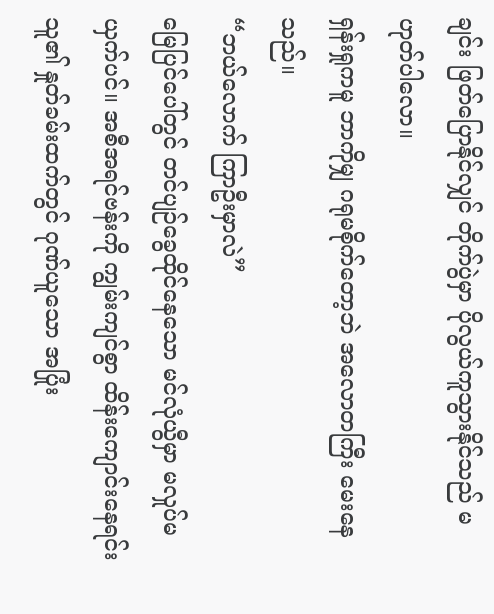ချင်း ဖြတ်ပြောနိုင်လျှင် တိုက်ပွဲမှာ ပိုလွယ်ကူသွားနိုင်သည် မဟုတ်ပါလော။
ရှန်းရှုကမူ ဘာကိုမျှ ဂရုမစိုက်တော့ဘဲ အလောတကြီး မေးနေသည်။
“ဘယ်လောက် ကြာဦးမှာလဲ”
မြေပြင်ပေါ်တွင် တင်ပျဉ်ခွေထိုင်နေသော မင်လုံယွီမှာ မလှုပ်မယှက်ပင်။ အစီအရင်ဗန်းကို ကျွမ်းကျင်စွာ ထိန်းကျောင်းနေရင်း သူ၏ နှုတ်ခမ်းထက်တွင် ဂုဏ်ယူသော အပြုံး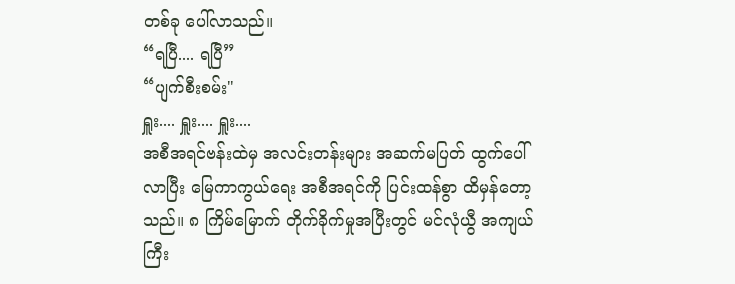တစ်ခု ပေါ်လာသည်။
“ရပြီ.... ရပြီ”
“ပျက်စီးစမ်း"
ရှူး.... ရှူး.... ရှူး....
အစီအရင်ဗန်းထဲမှ အလင်းတန်းများ အဆက်မပြတ် ထွက်ပေါ်လာပြီး မြေကာကွယ်ရေး အစီအရင်ကို ပြင်းထန်စွာ ထိမှန်တော့သည်။ ၈ ကြိမ်မြောက် တိုက်ခိုက်မှုအပြီးတွင် မင်လုံယွီ အကျယ်ကြီး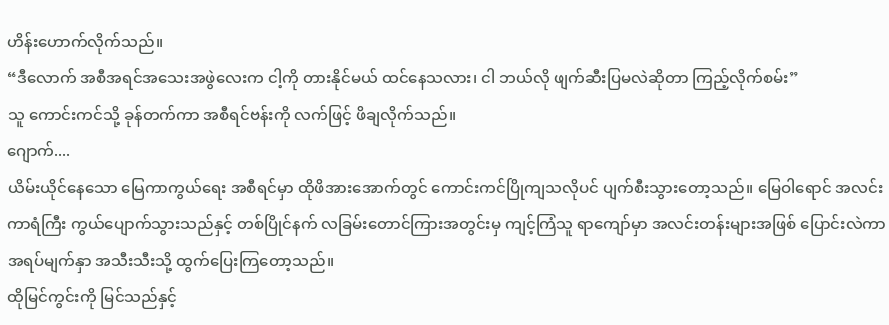ဟိန်းဟောက်လိုက်သည်။
“ဒီလောက် အစီအရင်အသေးအဖွဲလေးက ငါ့ကို တားနိုင်မယ် ထင်နေသလား၊ ငါ ဘယ်လို ဖျက်ဆီးပြမလဲဆိုတာ ကြည့်လိုက်စမ်း”
သူ ကောင်းကင်သို့ ခုန်တက်ကာ အစီရင်ဗန်းကို လက်ဖြင့် ဖိချလိုက်သည်။
ဂျောက်....
ယိမ်းယိုင်နေသော မြေကာကွယ်ရေး အစီရင်မှာ ထိုဖိအားအောက်တွင် ကောင်းကင်ပြိုကျသလိုပင် ပျက်စီးသွားတော့သည်။ မြေဝါရောင် အလင်းကာရံကြီး ကွယ်ပျောက်သွားသည်နှင့် တစ်ပြိုင်နက် လခြမ်းတောင်ကြားအတွင်းမှ ကျင့်ကြံသူ ရာကျော်မှာ အလင်းတန်းများအဖြစ် ပြောင်းလဲကာ အရပ်မျက်နှာ အသီးသီးသို့ ထွက်ပြေးကြတော့သည်။
ထိုမြင်ကွင်းကို မြင်သည်နှင့်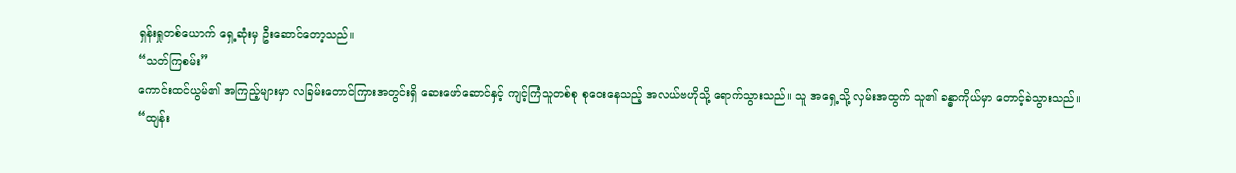ရှန်းရှုတစ်ယောက် ရှေ့ဆုံးမှ ဦးဆောင်တော့သည်။
“သတ်ကြစမ်း”
ကောင်းထင်ယွမ်၏ အကြည့်များမှာ လခြမ်းတောင်ကြားအတွင်းရှိ ဆေးဖော်ဆောင်နှင့် ကျင့်ကြံသူတစ်စု စုဝေးနေသည့် အလယ်ဗဟိုသို့ ရောက်သွားသည်။ သူ အရှေ့သို့ လှမ်းအထွက် သူ၏ ခန္ဓာကိုယ်မှာ တောင့်ခဲသွားသည်။
“ထျန်း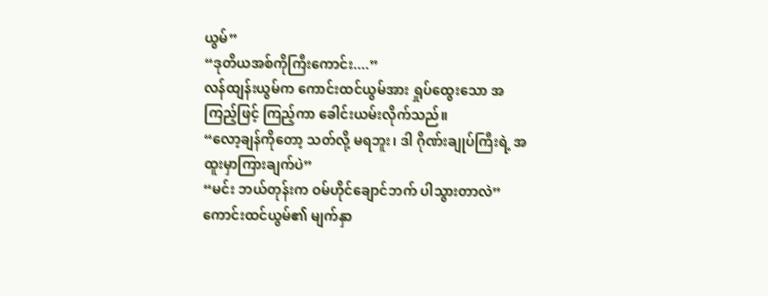ယွမ်”
“ဒုတိယအစ်ကိုကြီးကောင်း....”
လန်ထျန်းယွမ်က ကောင်းထင်ယွမ်အား ရှုပ်ထွေးသော အကြည့်ဖြင့် ကြည့်ကာ ခေါင်းယမ်းလိုက်သည်။
“လော့ချန်ကိုတော့ သတ်လို့ မရဘူး၊ ဒါ ဂိုဏ်းချုပ်ကြီးရဲ့ အထူးမှာကြားချက်ပဲ”
“မင်း ဘယ်တုန်းက ဝမ်ဟိုင်ချောင်ဘက် ပါသွားတာလဲ”
ကောင်းထင်ယွမ်၏ မျက်နှာ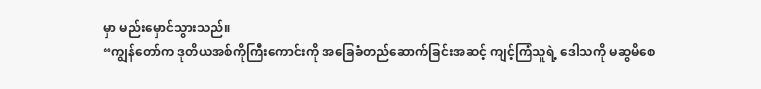မှာ မည်းမှောင်သွားသည်။
“ကျွန်တော်က ဒုတိယအစ်ကိုကြီးကောင်းကို အခြေခံတည်ဆောက်ခြင်းအဆင့် ကျင့်ကြံသူရဲ့ ဒေါသကို မဆွမိစေ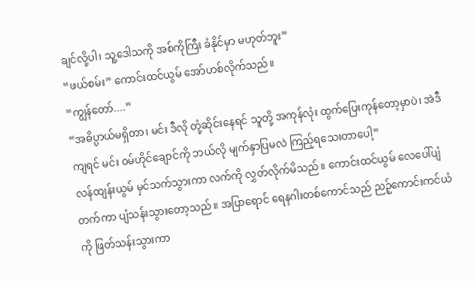ချင်လို့ပါ၊ သူ့ဒေါသကို အစ်ကိုကြီး ခံနိုင်မှာ မဟုတ်ဘူး”
“ဖယ်စမ်း” ကောင်းထင်ယွမ် အော်ဟစ်လိုက်သည်။
“ကျွန်တော်....”
“အဓိပ္ပာယ်မရှိတာ၊ မင်း ဒီလို တုံ့ဆိုင်းနေရင် သူတို့ အကုန်လုံး ထွက်ပြေးကုန်တော့မှာပဲ၊ အဲဒီကျရင် မင်း ဝမ်ဟိုင်ချောင်ကို ဘယ်လို မျက်နှာပြမလဲ ကြည့်ရသေးတာပေါ့”
လန်ထျန်းယွမ် မှင်သက်သွားကာ လက်ကို လွှတ်လိုက်မိသည်။ ကောင်းထင်ယွမ် လေပေါ်ပျံတက်ကာ ပျံသန်းသွားတော့သည်။ အပြာရောင် ရေနဂါးတစ်ကောင်သည် ညဉ့်ကောင်းကင်ယံကို ဖြတ်သန်းသွားကာ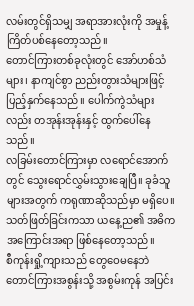လမ်းတွင်ရှိသမျှ အရာအားလုံးကို အမှုန့်ကြိတ်ပစ်နေတော့သည်။
တောင်ကြားတစ်ခုလုံးတွင် အော်ဟစ်သံများ၊ နာကျင်စွာ ညည်းတွားသံများဖြင့် ပြည့်နှက်နေသည်။ ပေါက်ကွဲသံများလည်း တအုန်းအုန်းနှင့် ထွက်ပေါ်နေသည်။
လခြမ်းတောင်ကြားမှာ လရောင်အောက်တွင် သွေးရောင်လွှမ်းသွားချေပြီ။ ခုခံသူများအတွက် ကရုဏာဆိုသည်မှာ မရှိပေ။
သတ်ဖြတ်ခြင်းကသာ ယနေ့ည၏ အဓိက အကြောင်းအရာ ဖြစ်နေတော့သည်။
စီကုန်းရှို့ကျားသည် တွေဝေမနေဘဲ တောင်ကြားအစွန်းသို့ အစွမ်းကုန် အပြင်း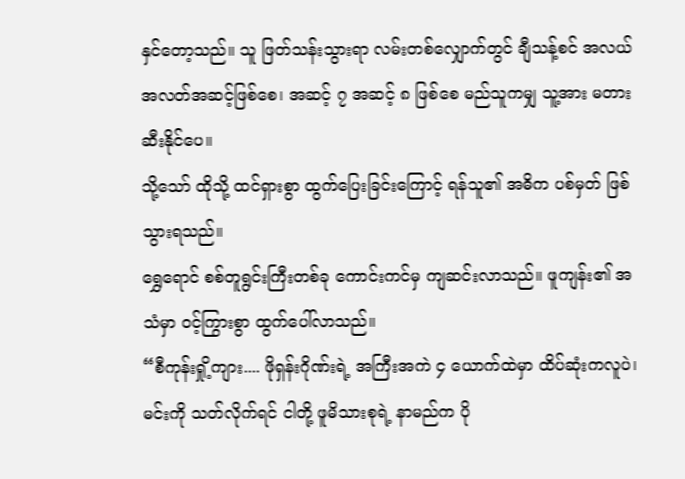နှင်တော့သည်။ သူ ဖြတ်သန်းသွားရာ လမ်းတစ်လျှောက်တွင် ချီသန့်စင် အလယ်အလတ်အဆင့်ဖြစ်စေ၊ အဆင့် ၇ အဆင့် ၈ ဖြစ်စေ မည်သူကမျှ သူ့အား မတားဆီးနိုင်ပေ။
သို့သော် ထိုသို့ ထင်ရှားစွာ ထွက်ပြေးခြင်းကြောင့် ရန်သူ၏ အဓိက ပစ်မှတ် ဖြစ်သွားရသည်။
ရွှေရောင် စစ်တူရွင်းကြီးတစ်ခု ကောင်းကင်မှ ကျဆင်းလာသည်။ ဖူကျန်း၏ အသံမှာ ဝင့်ကြွားစွာ ထွက်ပေါ်လာသည်။
“စီကုန်းရှို့ကျား.... ဖိုရှန်းဂိုဏ်းရဲ့ အကြီးအကဲ ၄ ယောက်ထဲမှာ ထိပ်ဆုံးကလူပဲ၊ မင်းကို သတ်လိုက်ရင် ငါတို့ ဖူမိသားစုရဲ့ နာမည်က ပို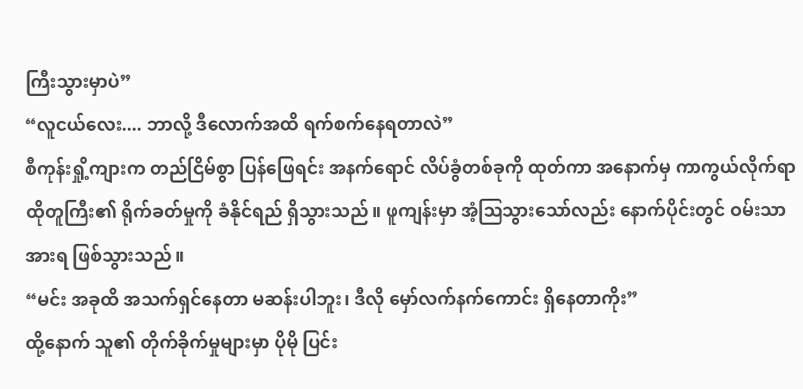ကြီးသွားမှာပဲ”
“လူငယ်လေး.... ဘာလို့ ဒီလောက်အထိ ရက်စက်နေရတာလဲ”
စီကုန်းရှို့ကျားက တည်ငြိမ်စွာ ပြန်ဖြေရင်း အနက်ရောင် လိပ်ခွံတစ်ခုကို ထုတ်ကာ အနောက်မှ ကာကွယ်လိုက်ရာ ထိုတူကြီး၏ ရိုက်ခတ်မှုကို ခံနိုင်ရည် ရှိသွားသည်။ ဖူကျန်းမှာ အံ့ဩသွားသော်လည်း နောက်ပိုင်းတွင် ဝမ်းသာအားရ ဖြစ်သွားသည်။
“မင်း အခုထိ အသက်ရှင်နေတာ မဆန်းပါဘူး၊ ဒီလို မှော်လက်နက်ကောင်း ရှိနေတာကိုး”
ထို့နောက် သူ၏ တိုက်ခိုက်မှုများမှာ ပိုမို ပြင်း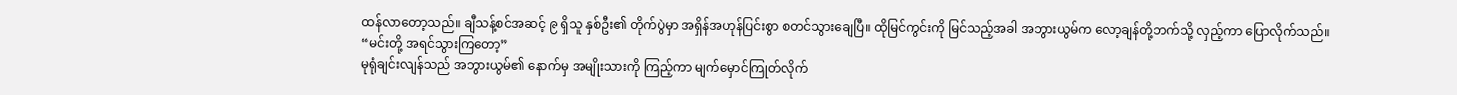ထန်လာတော့သည်။ ချီသန့်စင်အဆင့် ၉ ရှိသူ နှစ်ဦး၏ တိုက်ပွဲမှာ အရှိန်အဟုန်ပြင်းစွာ စတင်သွားချေပြီ။ ထိုမြင်ကွင်းကို မြင်သည့်အခါ အဘွားယွမ်က လော့ချန်တို့ဘက်သို့ လှည့်ကာ ပြောလိုက်သည်။
“မင်းတို့ အရင်သွားကြတော့”
မုရုံချင်းလျန်သည် အဘွားယွမ်၏ နောက်မှ အမျိုးသားကို ကြည့်ကာ မျက်မှောင်ကြုတ်လိုက်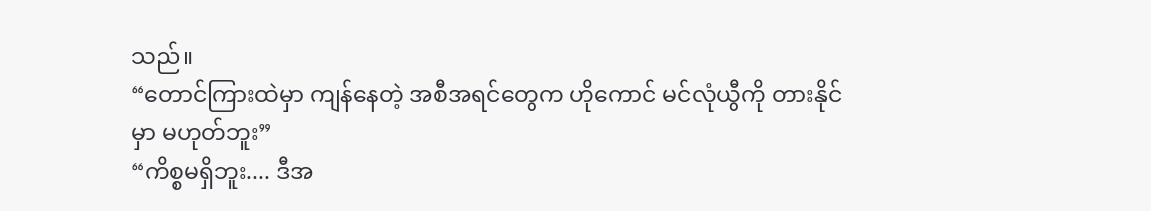သည်။
“တောင်ကြားထဲမှာ ကျန်နေတဲ့ အစီအရင်တွေက ဟိုကောင် မင်လုံယွီကို တားနိုင်မှာ မဟုတ်ဘူး”
“ကိစ္စမရှိဘူး.... ဒီအ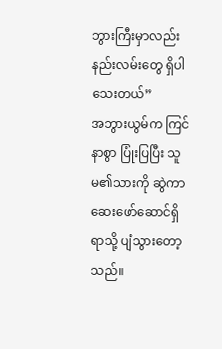ဘွားကြီးမှာလည်း နည်းလမ်းတွေ ရှိပါသေးတယ်”
အဘွားယွမ်က ကြင်နာစွာ ပြုံးပြပြီး သူမ၏သားကို ဆွဲကာ ဆေးဖော်ဆောင်ရှိရာသို့ ပျံသွားတော့သည်။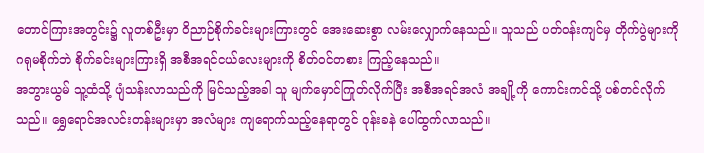တောင်ကြားအတွင်း၌ လူတစ်ဦးမှာ ဝိညာဉ်စိုက်ခင်းများကြားတွင် အေးဆေးစွာ လမ်းလျှောက်နေသည်။ သူသည် ပတ်ဝန်းကျင်မှ တိုက်ပွဲများကို ဂရုမစိုက်ဘဲ စိုက်ခင်းများကြားရှိ အစီအရင်ငယ်လေးများကို စိတ်ဝင်တစား ကြည့်နေသည်။
အဘွားယွမ် သူ့ထံသို့ ပျံသန်းလာသည်ကို မြင်သည့်အခါ သူ မျက်မှောင်ကြုတ်လိုက်ပြီး အစီအရင်အလံ အချို့ကို ကောင်းကင်သို့ ပစ်တင်လိုက်သည်။ ရွှေရောင်အလင်းတန်းများမှာ အလံများ ကျရောက်သည့်နေရာတွင် ဝုန်းခနဲ ပေါ်ထွက်လာသည်။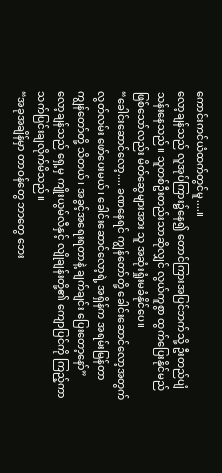ကောင်းကင်ယံထက်တွင်မူ....။
လော့ချန်သည် လူအုပ်ကြား၌နေ၍ တောင်ကြားအပြင်ဘက်သို့ ဦးတည်ပျံသန်းနေသည်။ သူတစ်ဦးတည်းသာဆိုလျှင် လွယ်ကူစွာ ထွက်ပြေးနိုင်မည် ဖြစ်သော်လည်း မိတ်ဆွေများအား သူ အဆုံးရှုံးမခံနိုင်ပေ။
“ခေါင်းဆောင်လော့.... ခဏနေရင် ကျွန်တော်တို့ ခေါင်းဆောင်လော့အတွက် လွတ်လမ်း ဖော်ပေးမယ်၊ ခေါင်းဆောင်လော့ရဲ့ အရှိန်က အရမ်းမြန်တာ ကျွန်တော်တို့ သိတယ်၊ အခွင့်အရေးရတာနဲ့ ချက်ချင်း ပြေးတော့နော်”
လော့ချန်သည် ရှေ့မှ ကျိုးယွမ်လီနှင့် လျိုချန်းတို့၏ ကျောပြင်ကို ကြည့်ကာ သက်ပြင်းချလိုက်မိသည်။
“အခုအချိန်မှာ တာဝန်တွေ ဘာတွေ ဘေး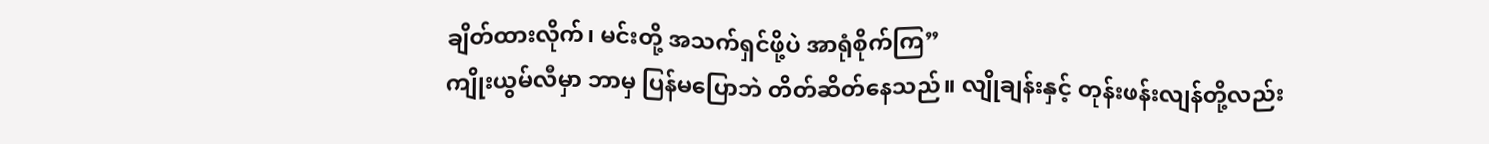ချိတ်ထားလိုက်၊ မင်းတို့ အသက်ရှင်ဖို့ပဲ အာရုံစိုက်ကြ”
ကျိုးယွမ်လီမှာ ဘာမှ ပြန်မပြောဘဲ တိတ်ဆိတ်နေသည်။ လျိုချန်းနှင့် တုန်းဖန်းလျန်တို့လည်း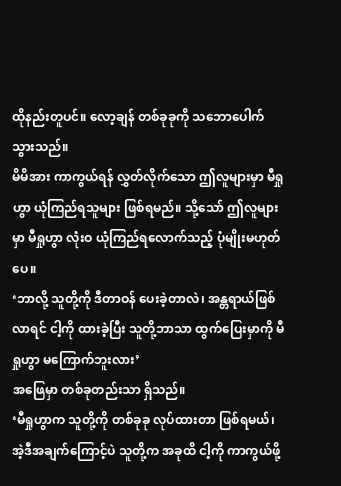ထိုနည်းတူပင်။ လော့ချန် တစ်ခုခုကို သဘောပေါက်သွားသည်။
မိမိအား ကာကွယ်ရန် လွှတ်လိုက်သော ဤလူများမှာ မီရှုဟွာ ယုံကြည်ရသူများ ဖြစ်ရမည်။ သို့သော် ဤလူများမှာ မီရှုဟွာ လုံးဝ ယုံကြည်ရလောက်သည့် ပုံမျိုးမဟုတ်ပေ။
‘ဘာလို့ သူတို့ကို ဒီတာဝန် ပေးခဲ့တာလဲ၊ အန္တရာယ်ဖြစ်လာရင် ငါ့ကို ထားခဲ့ပြီး သူတို့ဘာသာ ထွက်ပြေးမှာကို မီရှုဟွာ မကြောက်ဘူးလား’
အဖြေမှာ တစ်ခုတည်းသာ ရှိသည်။
‘မီရှုဟွာက သူတို့ကို တစ်ခုခု လုပ်ထားတာ ဖြစ်ရမယ်၊ အဲ့ဒီအချက်ကြောင့်ပဲ သူတို့က အခုထိ ငါ့ကို ကာကွယ်ဖို့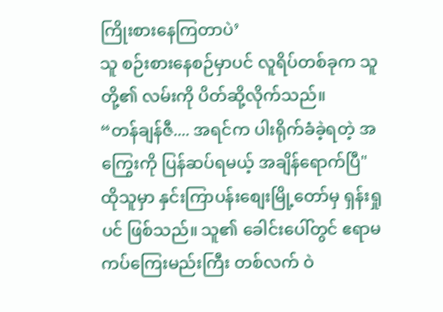ကြိုးစားနေကြတာပဲ’
သူ စဉ်းစားနေစဉ်မှာပင် လူရိပ်တစ်ခုက သူတို့၏ လမ်းကို ပိတ်ဆို့လိုက်သည်။
“တန်ချန်ဇီ.... အရင်က ပါးရိုက်ခံခဲ့ရတဲ့ အကြွေးကို ပြန်ဆပ်ရမယ့် အချိန်ရောက်ပြီ"
ထိုသူမှာ နှင်းကြာပန်းစျေးမြို့တော်မှ ရှန်းရှုပင် ဖြစ်သည်။ သူ၏ ခေါင်းပေါ်တွင် ဧရာမ ကပ်ကြေးမည်းကြီး တစ်လက် ဝဲ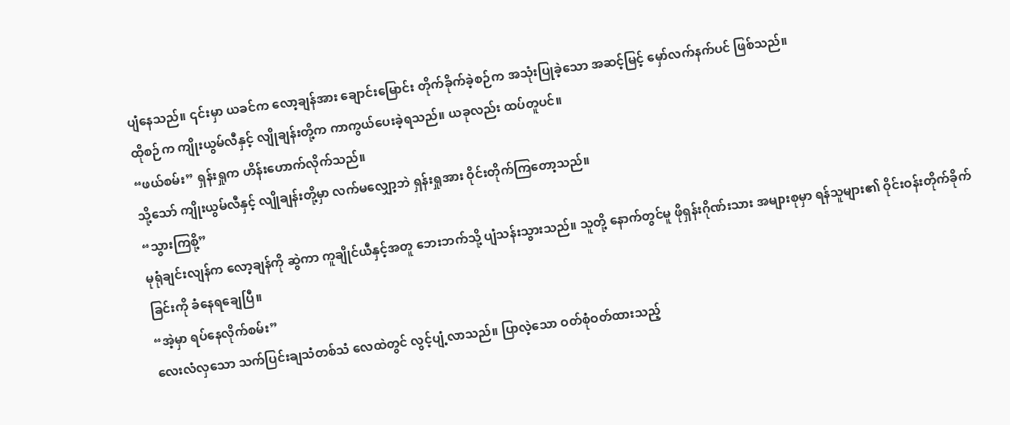ပျံနေသည်။ ၎င်းမှာ ယခင်က လော့ချန်အား ချောင်းမြောင်း တိုက်ခိုက်ခဲ့စဉ်က အသုံးပြုခဲ့သော အဆင့်မြင့် မှော်လက်နက်ပင် ဖြစ်သည်။
ထိုစဉ်က ကျိုးယွမ်လီနှင့် လျိုချန်းတို့က ကာကွယ်ပေးခဲ့ရသည်။ ယခုလည်း ထပ်တူပင်။
“ဖယ်စမ်း” ရှန်းရှုက ဟိန်းဟောက်လိုက်သည်။
သို့သော် ကျိုးယွမ်လီနှင့် လျိုချန်းတို့မှာ လက်မလျှော့ဘဲ ရှန်းရှုအား ဝိုင်းတိုက်ကြတော့သည်။
“သွားကြစို့”
မုရုံချင်းလျန်က လော့ချန်ကို ဆွဲကာ ကူချိုင်ယီနှင့်အတူ ဘေးဘက်သို့ ပျံသန်းသွားသည်။ သူတို့ နောက်တွင်မူ ဖိုရှန်းဂိုဏ်းသား အများစုမှာ ရန်သူများ၏ ဝိုင်းဝန်းတိုက်ခိုက်ခြင်းကို ခံနေရချေပြီ။
“အဲ့မှာ ရပ်နေလိုက်စမ်း”
လေးလံလှသော သက်ပြင်းချသံတစ်သံ လေထဲတွင် လွင့်ပျံ့လာသည်။ ပြာလဲ့သော ဝတ်စုံဝတ်ထားသည့်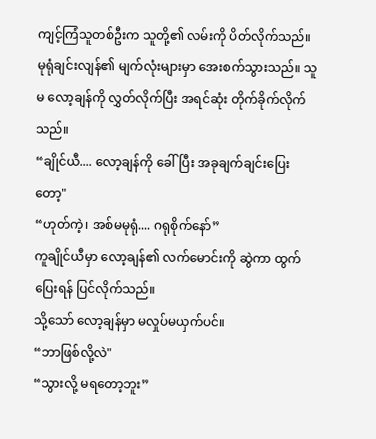ကျင့်ကြံသူတစ်ဦးက သူတို့၏ လမ်းကို ပိတ်လိုက်သည်။
မုရုံချင်းလျန်၏ မျက်လုံးများမှာ အေးစက်သွားသည်။ သူမ လော့ချန်ကို လွှတ်လိုက်ပြီး အရင်ဆုံး တိုက်ခိုက်လိုက်သည်။
“ချိုင်ယီ.... လော့ချန်ကို ခေါ်ပြီး အခုချက်ချင်းပြေးတော့"
“ဟုတ်ကဲ့၊ အစ်မမုရုံ.... ဂရုစိုက်နော်”
ကူချိုင်ယီမှာ လော့ချန်၏ လက်မောင်းကို ဆွဲကာ ထွက်ပြေးရန် ပြင်လိုက်သည်။
သို့သော် လော့ချန်မှာ မလှုပ်မယှက်ပင်။
“ဘာဖြစ်လို့လဲ"
“သွားလို့ မရတော့ဘူး”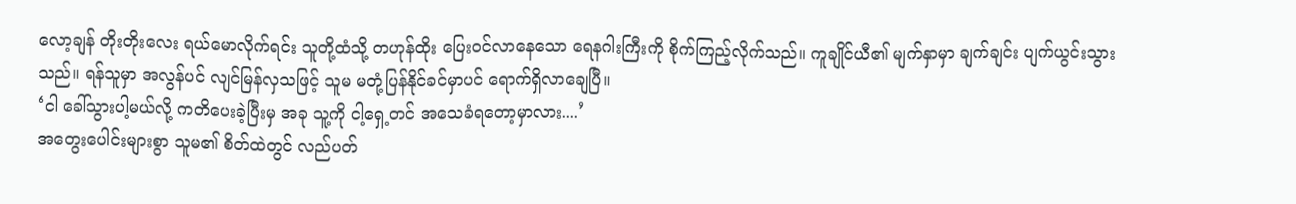လော့ချန် တိုးတိုးလေး ရယ်မောလိုက်ရင်း သူတို့ထံသို့ တဟုန်ထိုး ပြေးဝင်လာနေသော ရေနဂါးကြီးကို စိုက်ကြည့်လိုက်သည်။ ကူချိုင်ယီ၏ မျက်နှာမှာ ချက်ချင်း ပျက်ယွင်းသွားသည်။ ရန်သူမှာ အလွန်ပင် လျင်မြန်လှသဖြင့် သူမ မတုံ့ပြန်နိုင်ခင်မှာပင် ရောက်ရှိလာချေပြီ။
‘ငါ ခေါ်သွားပါ့မယ်လို့ ကတိပေးခဲ့ပြီးမှ အခု သူ့ကို ငါ့ရှေ့တင် အသေခံရတော့မှာလား....’
အတွေးပေါင်းများစွာ သူမ၏ စိတ်ထဲတွင် လည်ပတ်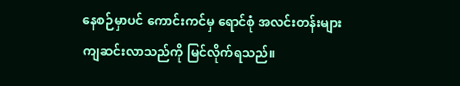နေစဉ်မှာပင် ကောင်းကင်မှ ရောင်စုံ အလင်းတန်းများ ကျဆင်းလာသည်ကို မြင်လိုက်ရသည်။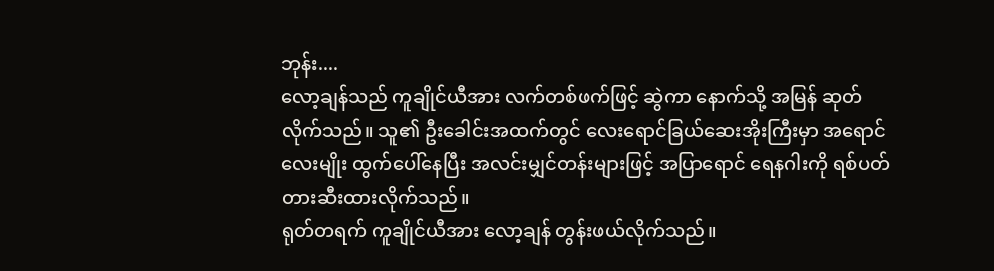ဘုန်း....
လော့ချန်သည် ကူချိုင်ယီအား လက်တစ်ဖက်ဖြင့် ဆွဲကာ နောက်သို့ အမြန် ဆုတ်လိုက်သည်။ သူ၏ ဦးခေါင်းအထက်တွင် လေးရောင်ခြယ်ဆေးအိုးကြီးမှာ အရောင်လေးမျိုး ထွက်ပေါ်နေပြီး အလင်းမျှင်တန်းများဖြင့် အပြာရောင် ရေနဂါးကို ရစ်ပတ်တားဆီးထားလိုက်သည်။
ရုတ်တရက် ကူချိုင်ယီအား လော့ချန် တွန်းဖယ်လိုက်သည်။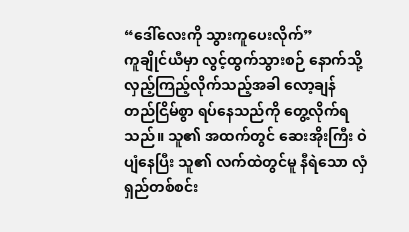“ဒေါ်လေးကို သွားကူပေးလိုက်”
ကူချိုင်ယီမှာ လွင့်ထွက်သွားစဉ် နောက်သို့ လှည့်ကြည့်လိုက်သည့်အခါ လော့ချန် တည်ငြိမ်စွာ ရပ်နေသည်ကို တွေ့လိုက်ရသည်။ သူ၏ အထက်တွင် ဆေးအိုးကြီး ဝဲပျံနေပြီး သူ၏ လက်ထဲတွင်မူ နီရဲသော လှံရှည်တစ်စင်း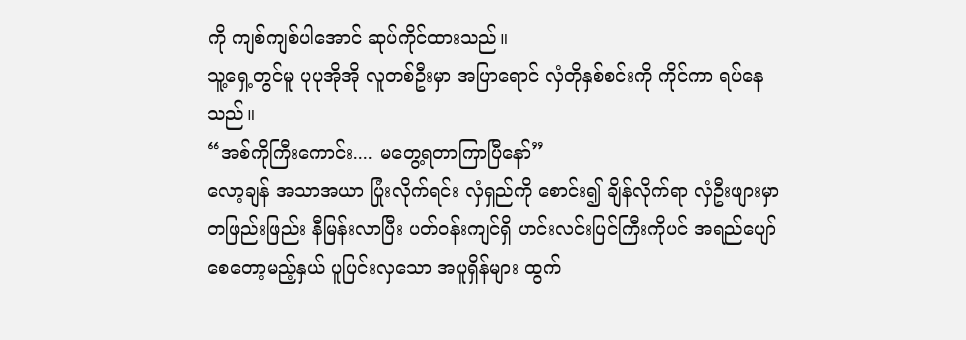ကို ကျစ်ကျစ်ပါအောင် ဆုပ်ကိုင်ထားသည်။
သူ့ရှေ့တွင်မူ ပုပုအိုအို လူတစ်ဦးမှာ အပြာရောင် လှံတိုနှစ်စင်းကို ကိုင်ကာ ရပ်နေသည်။
“အစ်ကိုကြီးကောင်း.... မတွေ့ရတာကြာပြီနော်”
လော့ချန် အသာအယာ ပြုံးလိုက်ရင်း လှံရှည်ကို စောင်း၍ ချိန်လိုက်ရာ လှံဦးဖျားမှာ တဖြည်းဖြည်း နီမြန်းလာပြီး ပတ်ဝန်းကျင်ရှိ ဟင်းလင်းပြင်ကြီးကိုပင် အရည်ပျော်စေတော့မည့်နှယ် ပူပြင်းလှသော အပူရှိန်များ ထွက်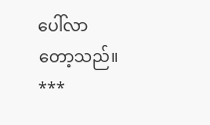ပေါ်လာတော့သည်။
***